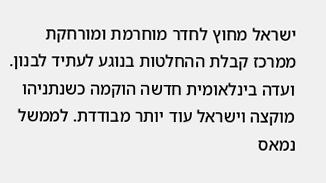ישראל מחוץ לחדר מוחרמת ומורחקת ממרכז קבלת ההחלטות בנוגע לעתיד לבנון. ועדה בינלאומית חדשה הוקמה כשנתניהו מוקצה וישראל עוד יותר מבודדת. לממשל נמאס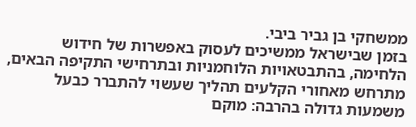ממשחקי בן גביר ביבי.
בזמן שבישראל ממשיכים לעסוק באפשרות של חידוש הלחימה, בהתבטאויות הלוחמניות ובתרחישי התקיפה הבאים, מתרחש מאחורי הקלעים תהליך שעשוי להתברר כבעל משמעות גדולה בהרבה: מוקם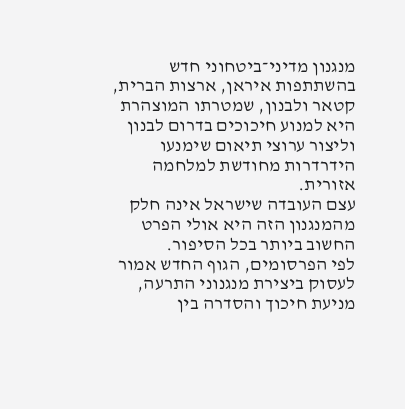מנגנון מדיני־ביטחוני חדש בהשתתפות איראן, ארצות הברית, קטאר ולבנון, שמטרתו המוצהרת היא למנוע חיכוכים בדרום לבנון וליצור ערוצי תיאום שימנעו הידרדרות מחודשת למלחמה אזורית.
עצם העובדה שישראל אינה חלק מהמנגנון הזה היא אולי הפרט החשוב ביותר בכל הסיפור.
לפי הפרסומים, הגוף החדש אמור לעסוק ביצירת מנגנוני התרעה, מניעת חיכוך והסדרה בין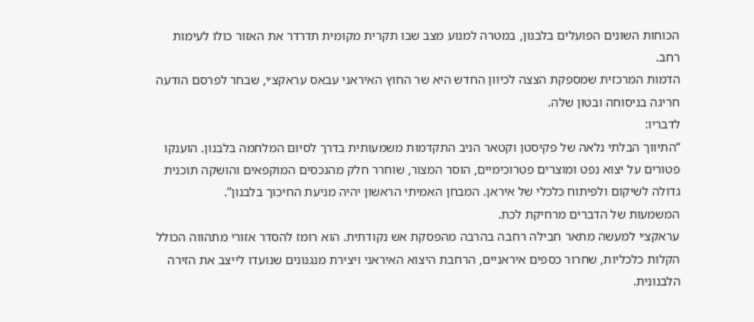הכוחות השונים הפועלים בלבנון, במטרה למנוע מצב שבו תקרית מקומית תדרדר את האזור כולו לעימות רחב.
הדמות המרכזית שמספקת הצצה לכיוון החדש היא שר החוץ האיראני עבאס עראקצ׳י, שבחר לפרסם הודעה חריגה בניסוחה ובטון שלה.
לדבריו:
“התיווך הבלתי נלאה של פקיסטן וקטאר הניב התקדמות משמעותית בדרך לסיום המלחמה בלבנון. הוענקו פטורים על יצוא נפט ומוצרים פטרוכימיים, הוסר המצור, שוחרר חלק מהנכסים המוקפאים והושקה תוכנית גדולה לשיקום ולפיתוח כלכלי של איראן. המבחן האמיתי הראשון יהיה מניעת החיכוך בלבנון”.
המשמעות של הדברים מרחיקת לכת.
עראקצ׳י למעשה מתאר חבילה רחבה בהרבה מהפסקת אש נקודתית. הוא רומז להסדר אזורי מתהווה הכולל הקלות כלכליות, שחרור כספים איראניים, הרחבת היצוא האיראני ויצירת מנגנונים שנועדו לייצב את הזירה הלבנונית.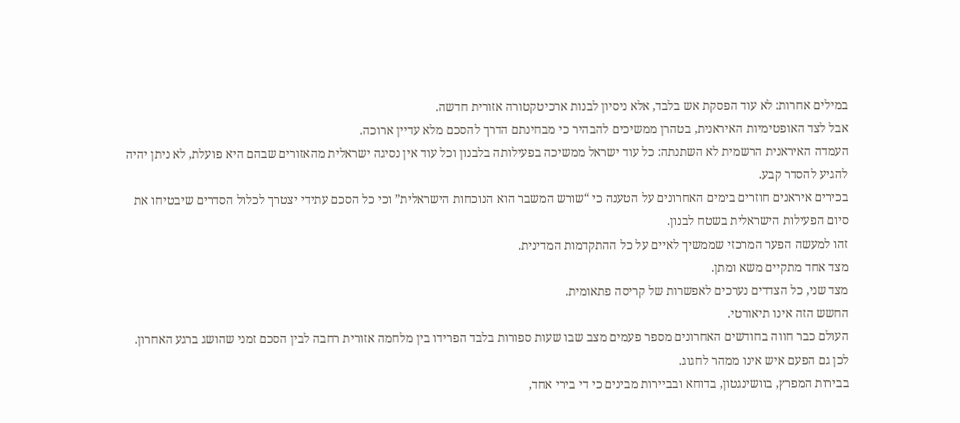במילים אחרות: לא עוד הפסקת אש בלבד, אלא ניסיון לבנות ארכיטקטורה אזורית חדשה.
אבל לצד האופטימיות האיראנית, בטהרן ממשיכים להבהיר כי מבחינתם הדרך להסכם מלא עדיין ארוכה.
העמדה האיראנית הרשמית לא השתנתה: כל עוד ישראל ממשיכה בפעילותה בלבנון וכל עוד אין נסיגה ישראלית מהאזורים שבהם היא פועלת, לא ניתן יהיה להגיע להסדר קבע.
בכירים איראנים חוזרים בימים האחרונים על הטענה כי “שורש המשבר הוא הנוכחות הישראלית” וכי כל הסכם עתידי יצטרך לכלול הסדרים שיבטיחו את סיום הפעילות הישראלית בשטח לבנון.
זהו למעשה הפער המרכזי שממשיך לאיים על כל ההתקדמות המדינית.
מצד אחד מתקיים משא ומתן.
מצד שני, כל הצדדים נערכים לאפשרות של קריסה פתאומית.
החשש הזה אינו תיאורטי.
העולם כבר חווה בחודשים האחרונים מספר פעמים מצב שבו שעות ספורות בלבד הפרידו בין מלחמה אזורית רחבה לבין הסכם זמני שהושג ברגע האחרון.
לכן גם הפעם איש אינו ממהר לחגוג.
בבירות המפרץ, בוושינגטון, בדוחא ובביירות מבינים כי די בירי אחד,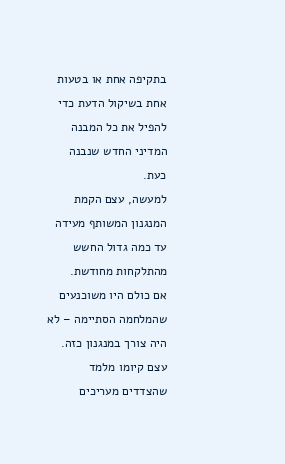בתקיפה אחת או בטעות אחת בשיקול הדעת כדי להפיל את כל המבנה המדיני החדש שנבנה כעת.
למעשה, עצם הקמת המנגנון המשותף מעידה עד כמה גדול החשש מהתלקחות מחודשת.
אם כולם היו משוכנעים שהמלחמה הסתיימה – לא היה צורך במנגנון כזה.
עצם קיומו מלמד שהצדדים מעריכים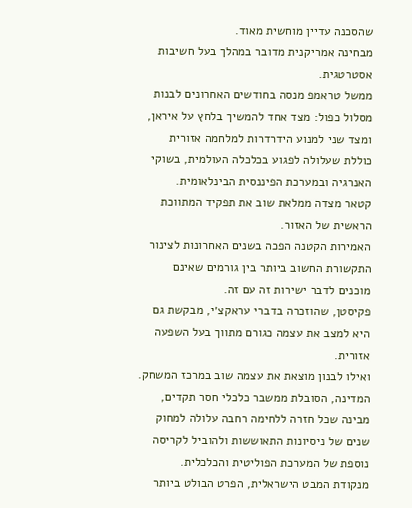שהסכנה עדיין מוחשית מאוד.
מבחינה אמריקנית מדובר במהלך בעל חשיבות אסטרטגית.
ממשל טראמפ מנסה בחודשים האחרונים לבנות מסלול כפול: מצד אחד להמשיך בלחץ על איראן, ומצד שני למנוע הידרדרות למלחמה אזורית כוללת שעלולה לפגוע בכלכלה העולמית, בשוקי האנרגיה ובמערכת הפיננסית הבינלאומית.
קטאר מצדה ממלאת שוב את תפקיד המתווכת הראשית של האזור.
האמירות הקטנה הפכה בשנים האחרונות לצינור התקשורת החשוב ביותר בין גורמים שאינם מוכנים לדבר ישירות זה עם זה.
פקיסטן, שהוזכרה בדברי עראקצ׳י, מבקשת גם היא למצב את עצמה כגורם מתווך בעל השפעה אזורית.
ואילו לבנון מוצאת את עצמה שוב במרכז המשחק.
המדינה, הסובלת ממשבר כלכלי חסר תקדים, מבינה שכל חזרה ללחימה רחבה עלולה למחוק שנים של ניסיונות התאוששות ולהוביל לקריסה נוספת של המערכת הפוליטית והכלכלית.
מנקודת המבט הישראלית, הפרט הבולט ביותר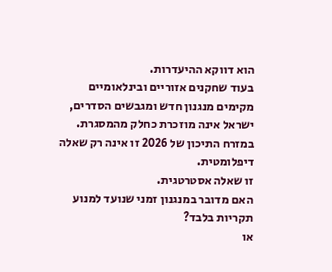הוא דווקא ההיעדרות.
בעוד שחקנים אזוריים ובינלאומיים מקימים מנגנון חדש ומגבשים הסדרים, ישראל אינה מוזכרת כחלק מהמסגרת.
במזרח התיכון של 2026 זו אינה רק שאלה דיפלומטית.
זו שאלה אסטרטגית.
האם מדובר במנגנון זמני שנועד למנוע תקריות בלבד?
או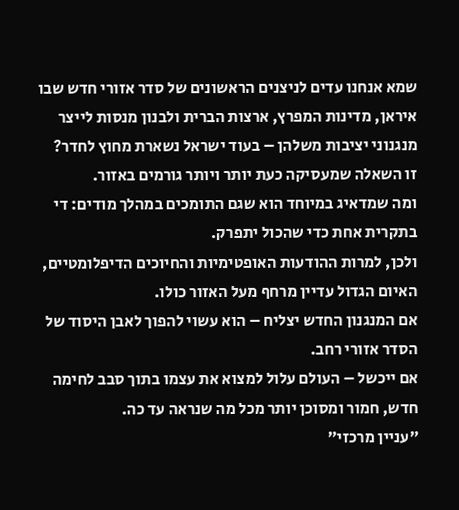שמא אנחנו עדים לניצנים הראשונים של סדר אזורי חדש שבו איראן, מדינות המפרץ, ארצות הברית ולבנון מנסות לייצר מנגנוני יציבות משלהן – בעוד ישראל נשארת מחוץ לחדר?
זו השאלה שמעסיקה כעת יותר ויותר גורמים באזור.
ומה שמדאיג במיוחד הוא שגם התומכים במהלך מודים: די בתקרית אחת כדי שהכול יתפרק.
ולכן, למרות ההודעות האופטימיות והחיוכים הדיפלומטיים, האיום הגדול עדיין מרחף מעל האזור כולו.
אם המנגנון החדש יצליח – הוא עשוי להפוך לאבן היסוד של הסדר אזורי רחב.
אם ייכשל – העולם עלול למצוא את עצמו בתוך סבב לחימה חדש, חמור ומסוכן יותר מכל מה שנראה עד כה.
״עניין מרכזי״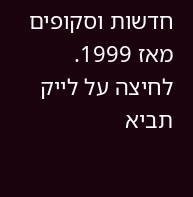חדשות וסקופים מאז 1999.
לחיצה על לייק תביא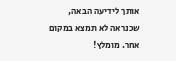אותך לידיעה הבאה, שכנראה לא תמצא במקום אחר. מומלץ!